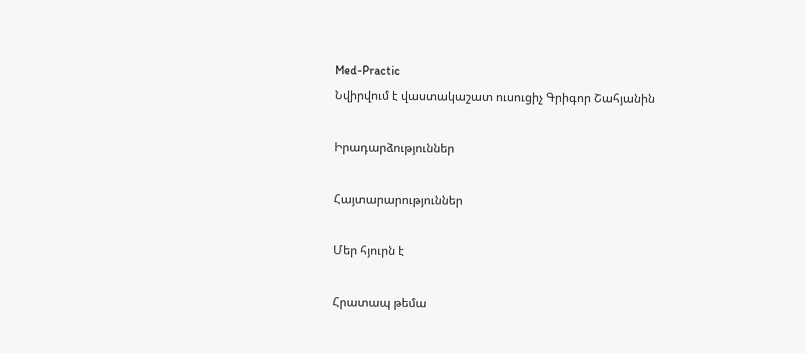Med-Practic
Նվիրվում է վաստակաշատ ուսուցիչ Գրիգոր Շահյանին

Իրադարձություններ

Հայտարարություններ

Մեր հյուրն է

Հրատապ թեմա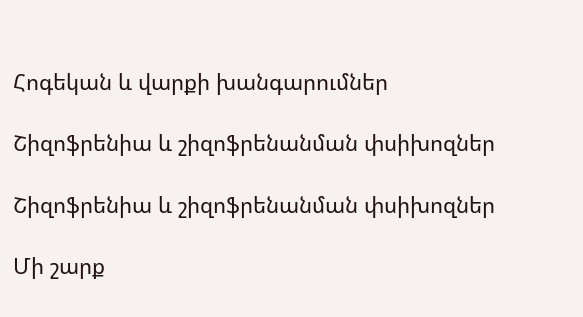Հոգեկան և վարքի խանգարումներ

Շիզոֆրենիա և շիզոֆրենանման փսիխոզներ

Շիզոֆրենիա և շիզոֆրենանման փսիխոզներ

Մի շարք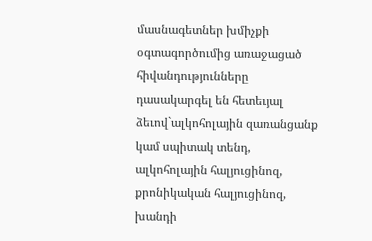մասնագետներ խմիչքի օգտագործումից առաջացած հիվանդությունները դասակարգել են հետեւյալ ձեւով`ալկոհոլային զառանցանք կամ սպիտակ տենդ, ալկոհոլային հալյուցինոզ, քրոնիկական հալյուցինոզ, խանդի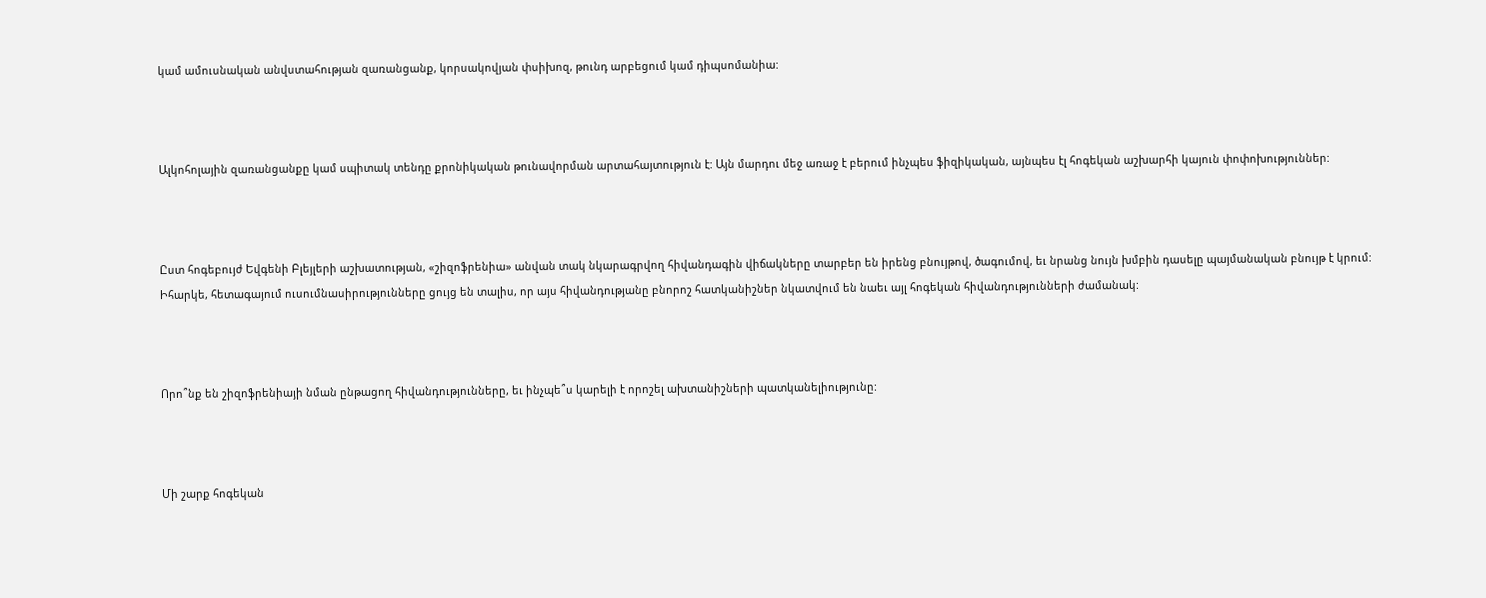կամ ամուսնական անվստահության զառանցանք, կորսակովյան փսիխոզ, թունդ արբեցում կամ դիպսոմանիա:



Ալկոհոլային զառանցանքը կամ սպիտակ տենդը քրոնիկական թունավորման արտահայտություն է: Այն մարդու մեջ առաջ է բերում ինչպես ֆիզիկական, այնպես էլ հոգեկան աշխարհի կայուն փոփոխություններ:



Ըստ հոգեբույժ Եվգենի Բլեյլերի աշխատության, «շիզոֆրենիա» անվան տակ նկարագրվող հիվանդագին վիճակները տարբեր են իրենց բնույթով, ծագումով, եւ նրանց նույն խմբին դասելը պայմանական բնույթ է կրում: Իհարկե, հետագայում ուսումնասիրությունները ցույց են տալիս, որ այս հիվանդությանը բնորոշ հատկանիշներ նկատվում են նաեւ այլ հոգեկան հիվանդությունների ժամանակ:



Որո՞նք են շիզոֆրենիայի նման ընթացող հիվանդությունները, եւ ինչպե՞ս կարելի է որոշել ախտանիշների պատկանելիությունը:



Մի շարք հոգեկան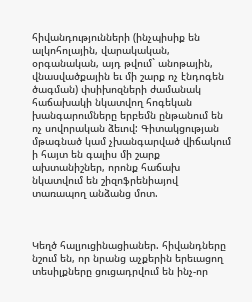հիվանդությունների (ինչպիսիք են ալկոհոլային, վարակական, օրգանական, այդ թվում` անոթային, վնասվածքային եւ մի շարք ոչ էնդոգեն ծագման) փսիխոզների ժամանակ հաճախակի նկատվող հոգեկան խանգարումները երբեմն ընթանում են ոչ սովորական ձեւով: Գիտակցության մթագնած կամ չխանգարված վիճակում ի հայտ են գալիս մի շարք ախտանիշներ, որոնք հաճախ նկատվում են շիզոֆրենիայով տառապող անձանց մոտ.



Կեղծ հալյուցինացիաներ. հիվանդները նշում են, որ նրանց աչքերին երեւացող տեսիլքները ցուցադրվում են ինչ-որ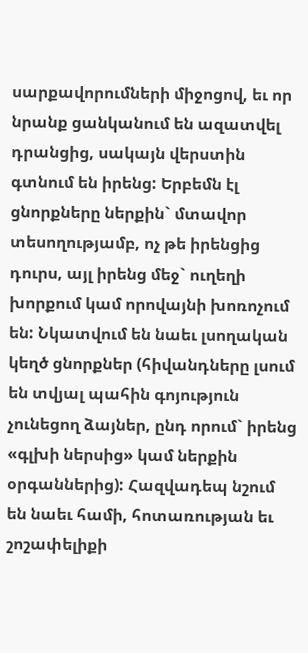սարքավորումների միջոցով, եւ որ նրանք ցանկանում են ազատվել դրանցից, սակայն վերստին գտնում են իրենց: Երբեմն էլ ցնորքները ներքին` մտավոր տեսողությամբ, ոչ թե իրենցից դուրս, այլ իրենց մեջ` ուղեղի խորքում կամ որովայնի խոռոչում են: Նկատվում են նաեւ լսողական կեղծ ցնորքներ (հիվանդները լսում են տվյալ պահին գոյություն չունեցող ձայներ, ընդ որում` իրենց «գլխի ներսից» կամ ներքին օրգաններից): Հազվադեպ նշում են նաեւ համի, հոտառության եւ շոշափելիքի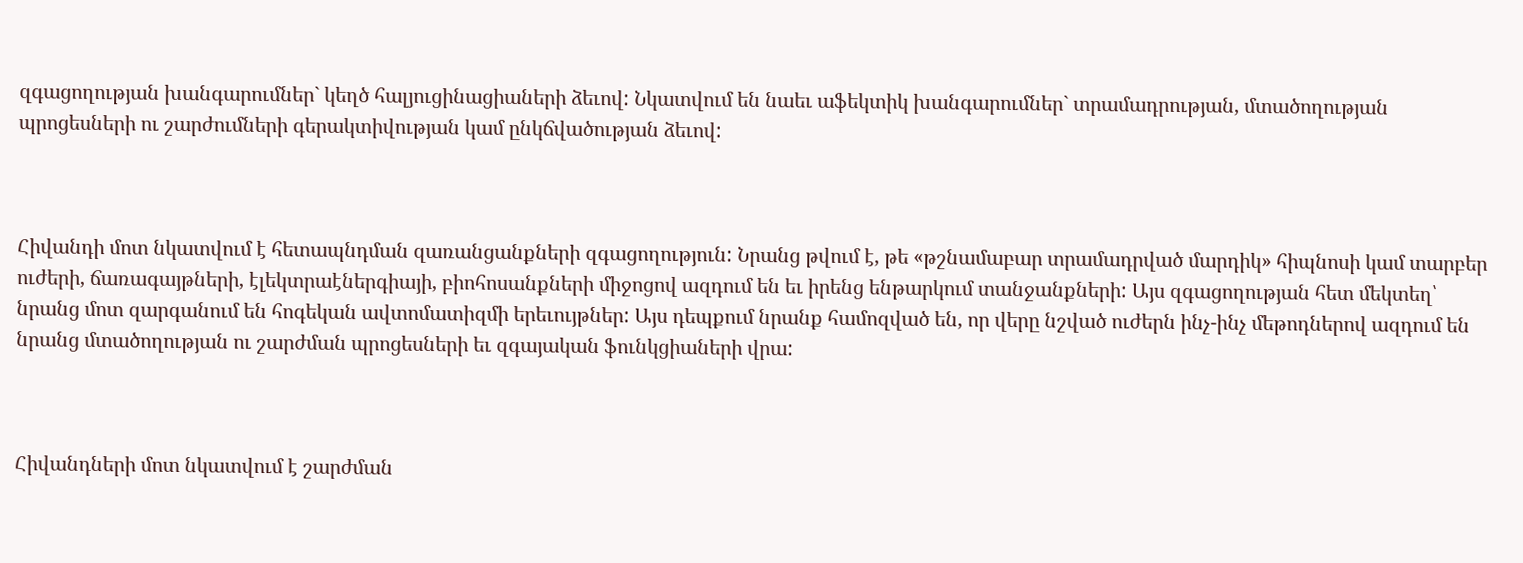զգացողության խանգարումներ` կեղծ հալյուցինացիաների ձեւով: Նկատվում են նաեւ աֆեկտիկ խանգարումներ` տրամադրության, մտածողության պրոցեսների ու շարժումների գերակտիվության կամ ընկճվածության ձեւով:



Հիվանդի մոտ նկատվում է հետապնդման զառանցանքների զգացողություն: Նրանց թվում է, թե «թշնամաբար տրամադրված մարդիկ» հիպնոսի կամ տարբեր ուժերի, ճառագայթների, էլեկտրաէներգիայի, բիոհոսանքների միջոցով ազդում են եւ իրենց ենթարկում տանջանքների: Այս զգացողության հետ մեկտեղ՝ նրանց մոտ զարգանում են հոգեկան ավտոմատիզմի երեւույթներ: Այս դեպքում նրանք համոզված են, որ վերը նշված ուժերն ինչ-ինչ մեթոդներով ազդում են նրանց մտածողության ու շարժման պրոցեսների եւ զգայական ֆունկցիաների վրա:



Հիվանդների մոտ նկատվում է շարժման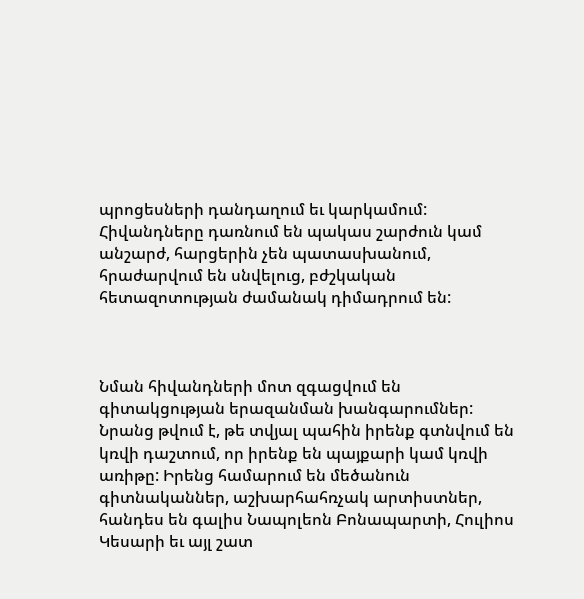պրոցեսների դանդաղում եւ կարկամում: Հիվանդները դառնում են պակաս շարժուն կամ անշարժ, հարցերին չեն պատասխանում, հրաժարվում են սնվելուց, բժշկական հետազոտության ժամանակ դիմադրում են:



Նման հիվանդների մոտ զգացվում են գիտակցության երազանման խանգարումներ: Նրանց թվում է, թե տվյալ պահին իրենք գտնվում են կռվի դաշտում, որ իրենք են պայքարի կամ կռվի առիթը: Իրենց համարում են մեծանուն գիտնականներ, աշխարհահռչակ արտիստներ, հանդես են գալիս Նապոլեոն Բոնապարտի, Հուլիոս Կեսարի եւ այլ շատ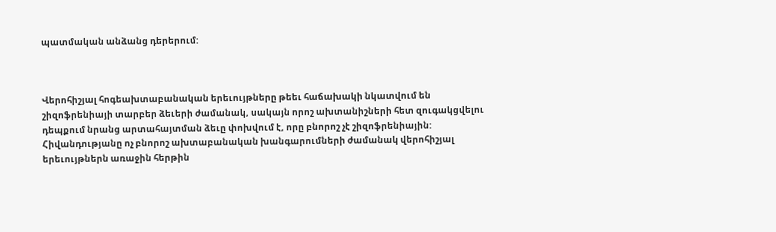պատմական անձանց դերերում:



Վերոհիշյալ հոգեախտաբանական երեւույթները թեեւ հաճախակի նկատվում են շիզոֆրենիայի տարբեր ձեւերի ժամանակ, սակայն որոշ ախտանիշների հետ զուգակցվելու դեպքում նրանց արտահայտման ձեւը փոխվում է, որը բնորոշ չէ շիզոֆրենիային: Հիվանդությանը ոչ բնորոշ ախտաբանական խանգարումների ժամանակ վերոհիշյալ երեւույթներն առաջին հերթին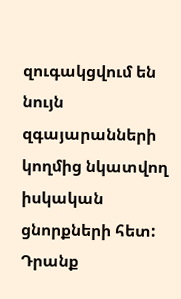զուգակցվում են նույն զգայարանների կողմից նկատվող իսկական ցնորքների հետ: Դրանք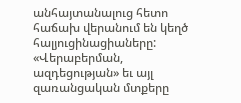անհայտանալուց հետո հաճախ վերանում են կեղծ հալյուցինացիաները: «Վերաբերման, ազդեցության» եւ այլ զառանցական մտքերը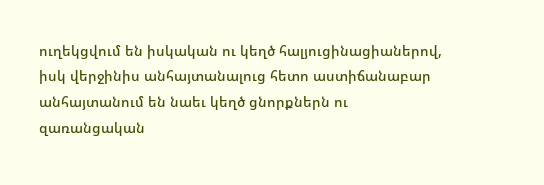ուղեկցվում են իսկական ու կեղծ հալյուցինացիաներով, իսկ վերջինիս անհայտանալուց հետո աստիճանաբար անհայտանում են նաեւ կեղծ ցնորքներն ու զառանցական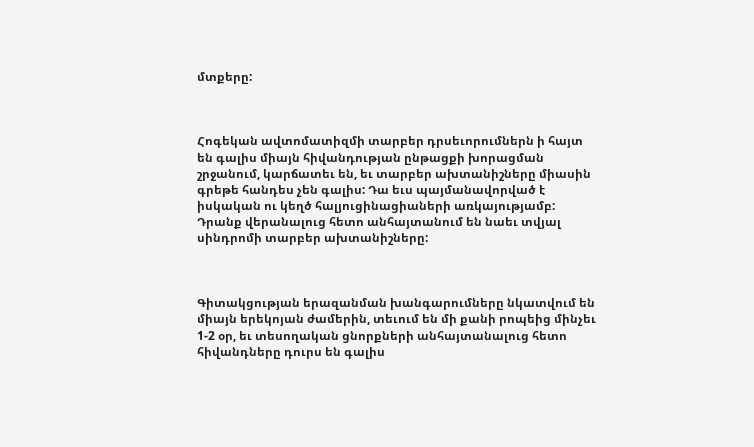մտքերը:



Հոգեկան ավտոմատիզմի տարբեր դրսեւորումներն ի հայտ են գալիս միայն հիվանդության ընթացքի խորացման շրջանում, կարճատեւ են, եւ տարբեր ախտանիշները միասին գրեթե հանդես չեն գալիս: Դա եւս պայմանավորված է իսկական ու կեղծ հալյուցինացիաների առկայությամբ: Դրանք վերանալուց հետո անհայտանում են նաեւ տվյալ սինդրոմի տարբեր ախտանիշները:



Գիտակցության երազանման խանգարումները նկատվում են միայն երեկոյան ժամերին, տեւում են մի քանի րոպեից մինչեւ 1-2 օր, եւ տեսողական ցնորքների անհայտանալուց հետո հիվանդները դուրս են գալիս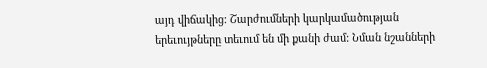այդ վիճակից: Շարժումների կարկամածության երեւույթները տեւում են մի քանի ժամ: Նման նշանների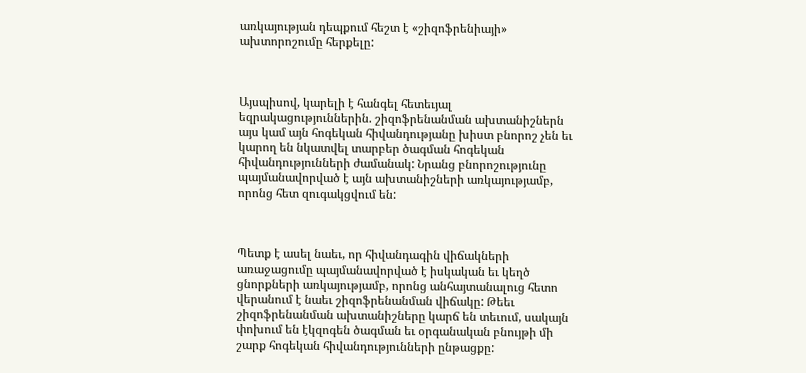առկայության դեպքում հեշտ է «շիզոֆրենիայի» ախտորոշումը հերքելը:



Այսպիսով, կարելի է հանգել հետեւյալ եզրակացություններին. շիզոֆրենանման ախտանիշներն այս կամ այն հոգեկան հիվանդությանը խիստ բնորոշ չեն եւ կարող են նկատվել տարբեր ծագման հոգեկան հիվանդությունների ժամանակ: Նրանց բնորոշությունը պայմանավորված է այն ախտանիշների առկայությամբ, որոնց հետ զուգակցվում են:



Պետք է ասել նաեւ, որ հիվանդագին վիճակների առաջացումը պայմանավորված է իսկական եւ կեղծ ցնորքների առկայությամբ, որոնց անհայտանալուց հետո վերանում է նաեւ շիզոֆրենանման վիճակը: Թեեւ շիզոֆրենանման ախտանիշները կարճ են տեւում, սակայն փոխում են էկզոգեն ծագման եւ օրգանական բնույթի մի շարք հոգեկան հիվանդությունների ընթացքը: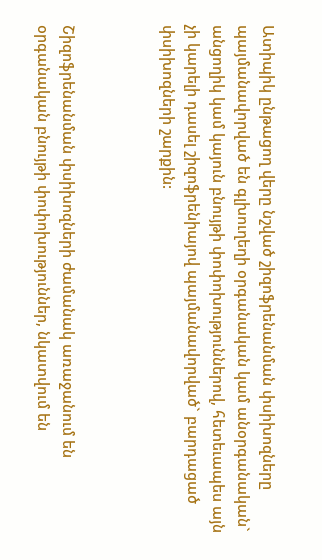Ատիպիկ ընթացող վերը նշված շիզոֆրենանման փսիխոզները պայմանավորված են գլխուղեղի օրգանական կամ անօրգանական` անցողիկ կամ կայուն բնույթի փոփոխություններով, հետեւապես այն չի կարելի դասել շիզոֆրենիայով պայմանավորված` բարդացած փսիխոզների շարքին:



Շիզոֆրենանման փսիխոզների ժամանակ առաջանում են օրգանական բնույթի փոփոխություններ, նկատվում են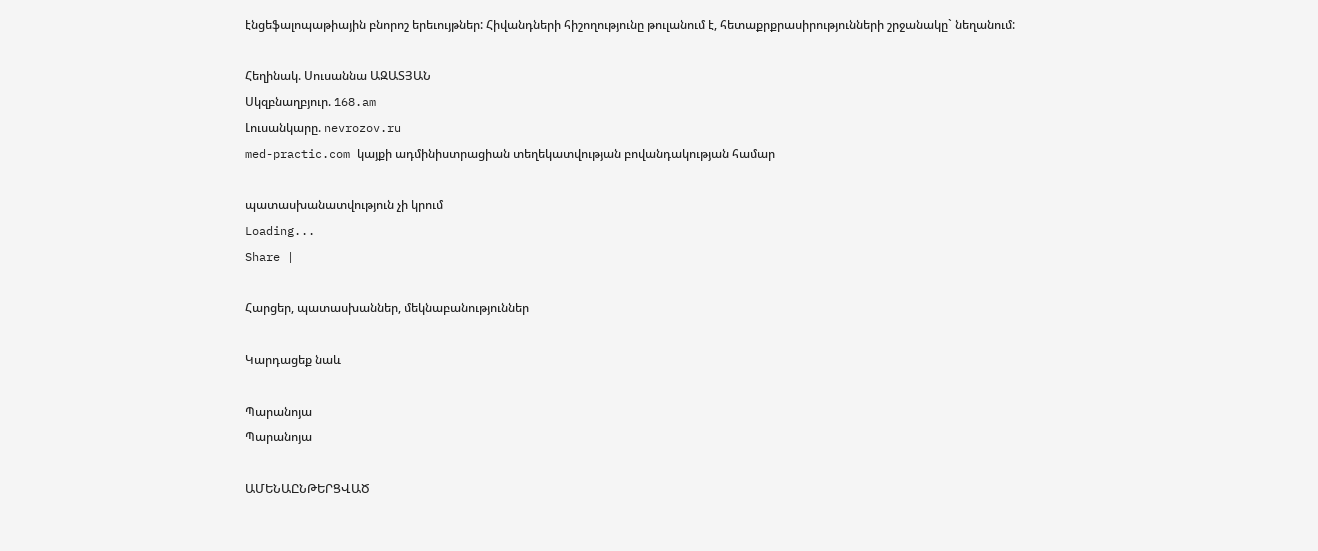էնցեֆալոպաթիային բնորոշ երեւույթներ: Հիվանդների հիշողությունը թուլանում է, հետաքրքրասիրությունների շրջանակը` նեղանում:

Հեղինակ. Սուսաննա ԱԶԱՏՅԱՆ
Սկզբնաղբյուր. 168.am
Լուսանկարը. nevrozov.ru
med-practic.com կայքի ադմինիստրացիան տեղեկատվության բովանդակության համար

պատասխանատվություն չի կրում
Loading...
Share |

Հարցեր, պատասխաններ, մեկնաբանություններ

Կարդացեք նաև

Պարանոյա
Պարանոյա

ԱՄԵՆԱԸՆԹԵՐՑՎԱԾ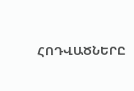ՀՈԴՎԱԾՆԵՐԸ